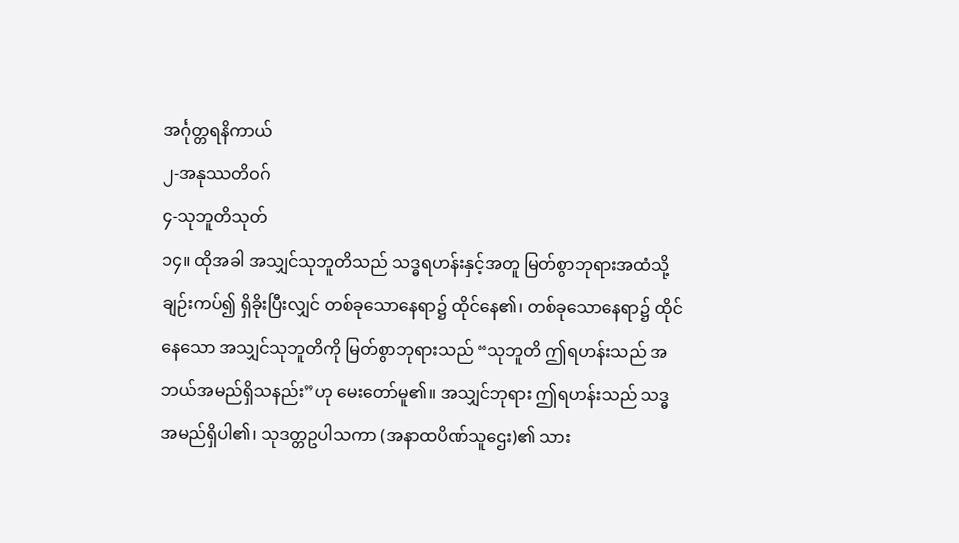အင်္ဂုတ္တရနိကာယ်
၂-အနုဿတိဝဂ်
၄-သုဘူတိသုတ်
၁၄။ ထိုအခါ အသျှင်သုဘူတိသည် သဒ္ဓရဟန်းနှင့်အတူ မြတ်စွာဘုရားအထံသို့ ချဉ်းကပ်၍ ရှိခိုးပြီးလျှင် တစ်ခုသောနေရာ၌ ထိုင်နေ၏၊ တစ်ခုသောနေရာ၌ ထိုင်နေသော အသျှင်သုဘူတိကို မြတ်စွာဘုရားသည် “သုဘူတိ ဤရဟန်းသည် အဘယ်အမည်ရှိသနည်း”ဟု မေးတော်မူ၏။ အသျှင်ဘုရား ဤရဟန်းသည် သဒ္ဓ အမည်ရှိပါ၏၊ သုဒတ္တဥပါသကာ (အနာထပိဏ်သူဌေး)၏ သား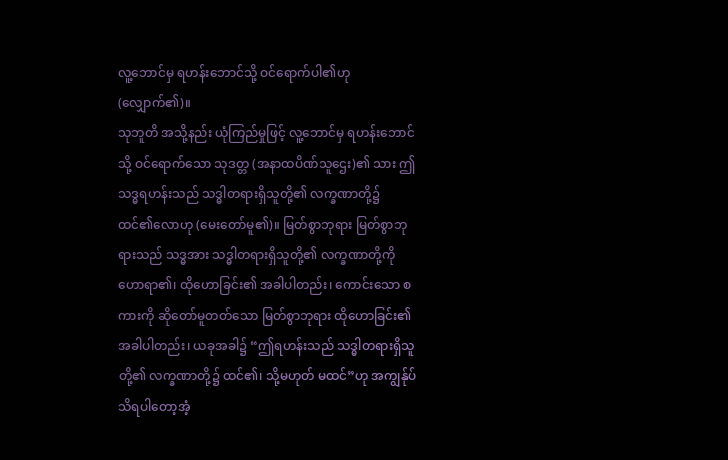လူ့ဘောင်မှ ရဟန်းဘောင်သို့ ဝင်ရောက်ပါ၏ဟု (လျှောက်၏)။
သုဘူတိ အသို့နည်း ယုံကြည်မှုဖြင့် လူ့ဘောင်မှ ရဟန်းဘောင်သို့ ဝင်ရောက်သော သုဒတ္တ (အနာထပိဏ်သူဌေး)၏ သား ဤသဒ္ဓရဟန်းသည် သဒ္ဓါတရားရှိသူတို့၏ လက္ခဏာတို့၌ ထင်၏လောဟု (မေးတော်မူ၏)။ မြတ်စွာဘုရား မြတ်စွာဘုရားသည် သဒ္ဓအား သဒ္ဓါတရားရှိသူတို့၏ လက္ခဏာတို့ကို ဟောရာ၏၊ ထိုဟောခြင်း၏ အခါပါတည်း၊ ကောင်းသော စကားကို ဆိုတော်မူတတ်သော မြတ်စွာဘုရား ထိုဟောခြင်း၏ အခါပါတည်း၊ ယခုအခါ၌ “ဤရဟန်းသည် သဒ္ဓါတရားရှိသူတို့၏ လက္ခဏာတို့၌ ထင်၏၊ သို့မဟုတ် မထင်”ဟု အကျွန်ုပ် သိရပါတော့အံ့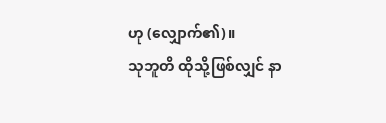ဟု (လျှောက်၏)။
သုဘူတိ ထိုသို့ဖြစ်လျှင် နာ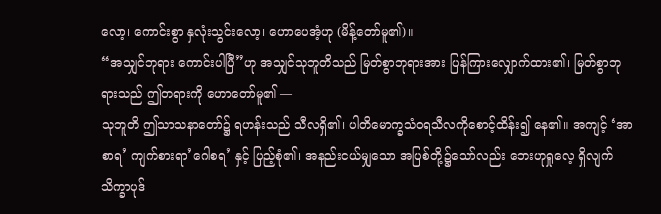လော့၊ ကောင်းစွာ နှလုံးသွင်းလော့၊ ဟောပေအံ့ဟု (မိန့်တော်မူ၏)။
“အသျှင်ဘုရား ကောင်းပါပြီ”ဟု အသျှင်သုဘူတိသည် မြတ်စွာဘုရားအား ပြန်ကြားလျှောက်ထား၏၊ မြတ်စွာဘုရားသည် ဤတရားကို ဟောတော်မူ၏ —
သုဘူတိ ဤသာသနာတော်၌ ရဟန်းသည် သီလရှိ၏၊ ပါတိမောက္ခသံဝရသီလကိုစောင့်ထိန်း၍ နေ၏။ အကျင့် ‘အာစာရ’ ကျက်စားရာ’ဂေါစရ’ နှင့် ပြည့်စုံ၏၊ အနည်းငယ်မျှသော အပြစ်တို့၌သော်လည်း ဘေးဟုရှုလေ့ ရှိလျက် သိက္ခာပုဒ်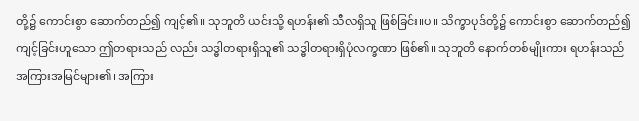တို့၌ ကောင်းစွာ ဆောက်တည်၍ ကျင့်၏။ သုဘူတိ ယင်းသို့ ရဟန်း၏ သီလရှိသူ ဖြစ်ခြင်း။ပ။ သိက္ခာပုဒ်တို့၌ ကောင်းစွာ ဆောက်တည်၍ ကျင့်ခြင်းဟူသော ဤတရားသည် လည်း သဒ္ဓါတရားရှိသူ၏ သဒ္ဓါတရားရှိပုံလက္ခဏာ ဖြစ်၏။ သုဘူတိ နောက်တစ်မျိုးကား ရဟန်းသည် အကြားအမြင်များ၏၊ အကြား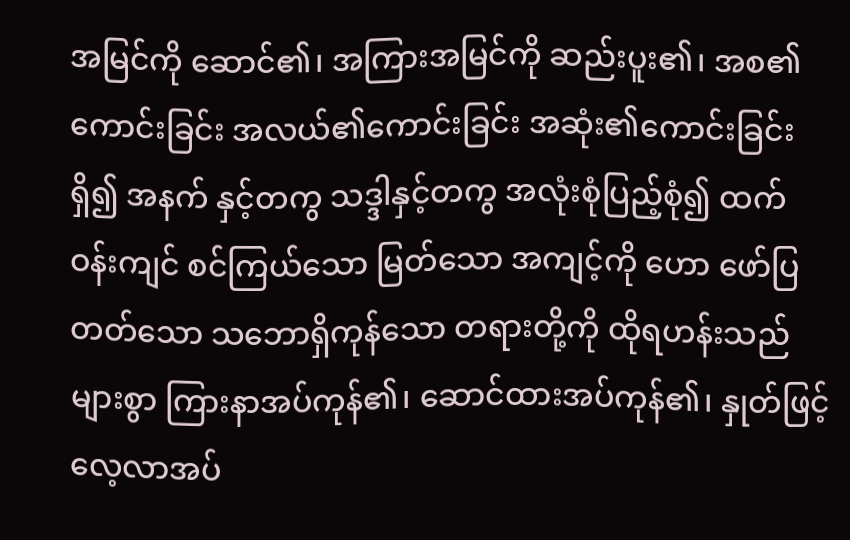အမြင်ကို ဆောင်၏၊ အကြားအမြင်ကို ဆည်းပူး၏၊ အစ၏ကောင်းခြင်း အလယ်၏ကောင်းခြင်း အဆုံး၏ကောင်းခြင်းရှိ၍ အနက် နှင့်တကွ သဒ္ဒါနှင့်တကွ အလုံးစုံပြည့်စုံ၍ ထက်ဝန်းကျင် စင်ကြယ်သော မြတ်သော အကျင့်ကို ဟော ဖော်ပြတတ်သော သဘောရှိကုန်သော တရားတို့ကို ထိုရဟန်းသည် များစွာ ကြားနာအပ်ကုန်၏၊ ဆောင်ထားအပ်ကုန်၏၊ နှုတ်ဖြင့် လေ့လာအပ်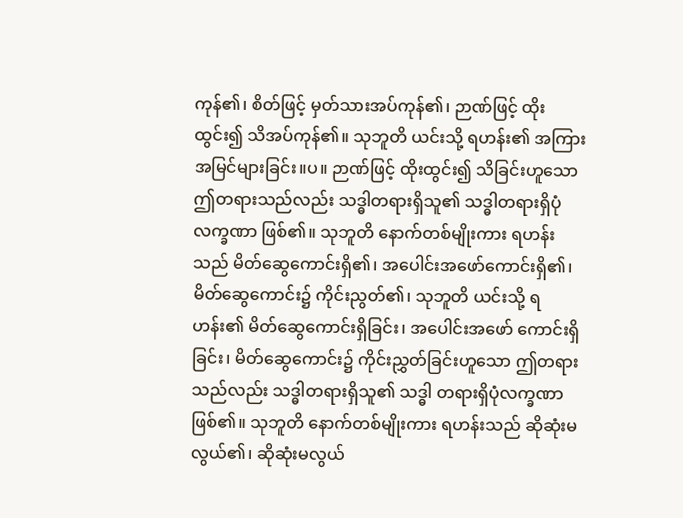ကုန်၏၊ စိတ်ဖြင့် မှတ်သားအပ်ကုန်၏၊ ဉာဏ်ဖြင့် ထိုးထွင်း၍ သိအပ်ကုန်၏။ သုဘူတိ ယင်းသို့ ရဟန်း၏ အကြားအမြင်များခြင်း။ပ။ ဉာဏ်ဖြင့် ထိုးထွင်း၍ သိခြင်းဟူသော ဤတရားသည်လည်း သဒ္ဓါတရားရှိသူ၏ သဒ္ဓါတရားရှိပုံလက္ခဏာ ဖြစ်၏။ သုဘူတိ နောက်တစ်မျိုးကား ရဟန်းသည် မိတ်ဆွေကောင်းရှိ၏၊ အပေါင်းအဖော်ကောင်းရှိ၏၊ မိတ်ဆွေကောင်း၌ ကိုင်းညွတ်၏၊ သုဘူတိ ယင်းသို့ ရဟန်း၏ မိတ်ဆွေကောင်းရှိခြင်း၊ အပေါင်းအဖော် ကောင်းရှိခြင်း၊ မိတ်ဆွေကောင်း၌ ကိုင်းညွှတ်ခြင်းဟူသော ဤတရားသည်လည်း သဒ္ဓါတရားရှိသူ၏ သဒ္ဓါ တရားရှိပုံလက္ခဏာ ဖြစ်၏။ သုဘူတိ နောက်တစ်မျိုးကား ရဟန်းသည် ဆိုဆုံးမလွယ်၏၊ ဆိုဆုံးမလွယ်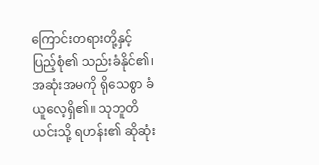ကြောင်းတရားတို့နှင့် ပြည့်စုံ၏ သည်းခံနိုင်၏၊ အဆုံးအမကို ရိုသေစွာ ခံယူလေ့ရှိ၏။ သုဘူတိ ယင်းသို့ ရဟန်း၏ ဆိုဆုံး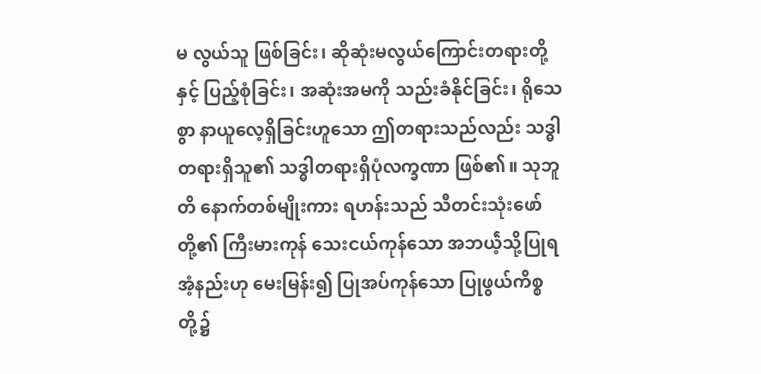မ လွယ်သူ ဖြစ်ခြင်း၊ ဆိုဆုံးမလွယ်ကြောင်းတရားတို့နှင့် ပြည့်စုံခြင်း၊ အဆုံးအမကို သည်းခံနိုင်ခြင်း၊ ရိုသေစွာ နာယူလေ့ရှိခြင်းဟူသော ဤတရားသည်လည်း သဒ္ဓါတရားရှိသူ၏ သဒ္ဓါတရားရှိပုံလက္ခဏာ ဖြစ်၏။ သုဘူတိ နောက်တစ်မျိုးကား ရဟန်းသည် သီတင်းသုံးဖော်တို့၏ ကြီးမားကုန် သေးငယ်ကုန်သော အဘယဲ့်သို့ပြုရအံ့နည်းဟု မေးမြန်း၍ ပြုအပ်ကုန်သော ပြုဖွယ်ကိစ္စတို့၌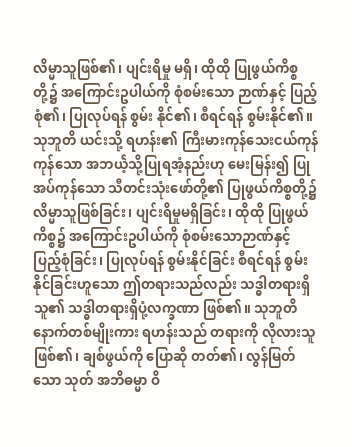လိမ္မာသူဖြစ်၏၊ ပျင်းရိမှု မရှိ၊ ထိုထို ပြုဖွယ်ကိစ္စတို့၌ အကြောင်းဥပါယ်ကို စုံစမ်းသော ဉာဏ်နှင့် ပြည့်စုံ၏၊ ပြုလုပ်ရန် စွမ်း နိုင်၏၊ စီရင်ရန် စွမ်းနိုင်၏။ သုဘူတိ ယင်းသို့ ရဟန်း၏ ကြီးမားကုန်သေးငယ်ကုန်ကုန်သော အဘယဲ့်သို့ပြုရအံ့နည်းဟု မေးမြန်း၍ ပြုအပ်ကုန်သော သီတင်းသုံးဖော်တို့၏ ပြုဖွယ်ကိစ္စတို့၌ လိမ္မာသူဖြစ်ခြင်း၊ ပျင်းရိမှုမရှိခြင်း၊ ထိုထို ပြုဖွယ်ကိစ္စ၌ အကြောင်းဥပါယ်ကို စုံစမ်းသောဉာဏ်နှင့် ပြည့်စုံခြင်း၊ ပြုလုပ်ရန် စွမ်းနိုင်ခြင်း စီရင်ရန် စွမ်းနိုင်ခြင်းဟူသော ဤတရားသည်လည်း သဒ္ဓါတရားရှိသူ၏ သဒ္ဓါတရားရှိပုံ့လက္ခဏာ ဖြစ်၏။ သုဘူတိ နောက်တစ်မျိုးကား ရဟန်းသည် တရားကို လိုလားသူဖြစ်၏၊ ချစ်ဖွယ်ကို ပြောဆို တတ်၏၊ လွန်မြတ်သော သုတ် အဘိဓမ္မာ ဝိ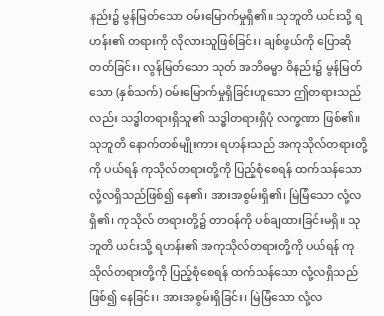နည်း၌ မွန်မြတ်သော ဝမ်းမြောက်မှုရှိ၏။ သုဘူတိ ယင်းသို့ ရဟန်း၏ တရားကို လိုလားသူဖြစ်ခြင်း၊ ချစ်ဖွယ်ကို ပြောဆိုတတ်ခြင်း၊ လွန်မြတ်သော သုတ် အဘိဓမ္မာ ဝိနည်း၌ မွန်မြတ်သော (နှစ်သက်) ဝမ်းမြောက်မှုရှိခြင်းဟူသော ဤတရားသည်လည်း သဒ္ဓါတရားရှိသူ၏ သဒ္ဓါတရားရှိပုံ လက္ခဏာ ဖြစ်၏။ သုဘူတိ နောက်တစ်မျိုးကား ရဟန်းသည် အကုသိုလ်တရားတို့ကို ပယ်ရန် ကုသိုလ်တရားတို့ကို ပြည့်စုံစေရန် ထက်သန်သော လုံ့လရှိသည်ဖြစ်၍ နေ၏၊ အားအစွမ်းရှိ၏၊ မြဲမြံသော လုံ့လရှိ၏၊ ကုသိုလ် တရားတို့၌ တာဝန်ကို ပစ်ချထားခြင်းမရှိ။ သုဘူတိ ယင်းသို့ ရဟန်း၏ အကုသိုလ်တရားတို့ကို ပယ်ရန် ကုသိုလ်တရားတို့ကို ပြည့်စုံစေရန် ထက်သန်သော လုံ့လရှိသည်ဖြစ်၍ နေခြင်း၊ အားအစွမ်းရှိခြင်း၊ မြဲမြံသော လုံ့လ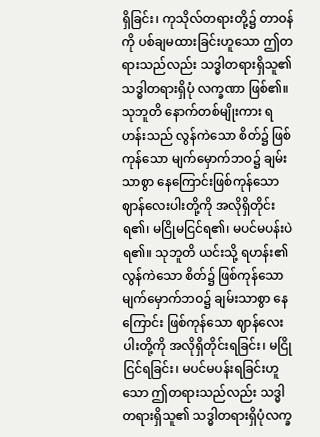ရှိခြင်း၊ ကုသိုလ်တရားတို့၌ တာဝန်ကို ပစ်ချမထားခြင်းဟူသော ဤတရားသည်လည်း သဒ္ဓါတရားရှိသူ၏ သဒ္ဓါတရားရှိပုံ လက္ခဏာ ဖြစ်၏။ သုဘူတိ နောက်တစ်မျိုးကား ရဟန်းသည် လွန်ကဲသော စိတ်၌ ဖြစ်ကုန်သော မျက်မှောက်ဘဝ၌ ချမ်းသာစွာ နေကြောင်းဖြစ်ကုန်သော ဈာန်လေးပါးတို့ကို အလိုရှိတိုင်း ရ၏၊ မငြိုမငြင်ရ၏၊ မပင်မပန်းပဲ ရ၏။ သုဘူတိ ယင်းသို့ ရဟန်း၏ လွန်ကဲသော စိတ်၌ ဖြစ်ကုန်သော မျက်မှောက်ဘဝ၌ ချမ်းသာစွာ နေကြောင်း ဖြစ်ကုန်သော ဈာန်လေးပါးတို့ကို အလိုရှိတိုင်းရခြင်း၊ မငြိုငြင်ရခြင်း၊ မပင်မပန်းရခြင်းဟူသော ဤတရားသည်လည်း သဒ္ဓါတရားရှိသူ၏ သဒ္ဓါတရားရှိပုံလက္ခ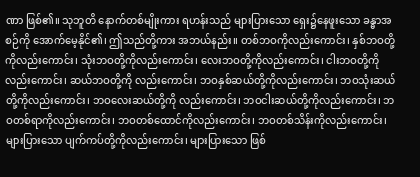ဏာ ဖြစ်၏။ သုဘူတိ နောက်တစ်မျိုးကား ရဟန်းသည် များပြားသော ရှေး၌နေဖူးသော ခန္ဓာအစဉ်ကို အောက်မေ့နိုင်၏၊ ဤသည်တို့ကား အဘယ်နည်း။ တစ်ဘဝကိုလည်းကောင်း၊ နှစ်ဘဝတို့ကိုလည်းကောင်း၊ သုံးဘဝတို့ကိုလည်းကောင်း၊ လေးဘဝတို့ကိုလည်းကောင်း၊ ငါးဘဝတို့ကိုလည်းကောင်း၊ ဆယ်ဘဝတို့ကို လည်းကောင်း၊ ဘဝနှစ်ဆယ်တို့ကိုလည်းကောင်း၊ ဘဝသုံးဆယ်တို့ကိုလည်းကောင်း၊ ဘဝလေးဆယ်တို့ကို လည်းကောင်း၊ ဘဝငါးဆယ်တို့ကိုလည်းကောင်း၊ ဘဝတစ်ရာကိုလည်းကောင်း၊ ဘဝတစ်ထောင်ကိုလည်းကောင်း၊ ဘဝတစ်သိန်းကိုလည်းကောင်း၊ များပြားသော ပျက်ကပ်တို့ကိုလည်းကောင်း၊ များပြားသော ဖြစ်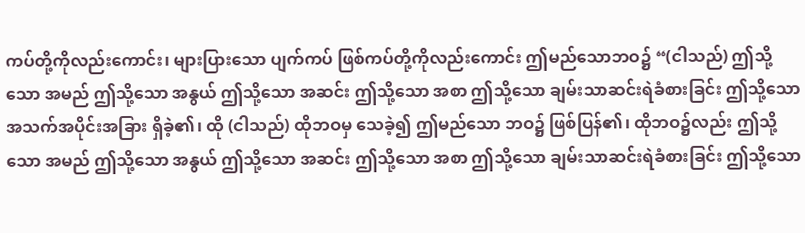ကပ်တို့ကိုလည်းကောင်း၊ များပြားသော ပျက်ကပ် ဖြစ်ကပ်တို့ကိုလည်းကောင်း ဤမည်သောဘဝ၌ “(ငါသည်) ဤသို့သော အမည် ဤသို့သော အနွယ် ဤသို့သော အဆင်း ဤသို့သော အစာ ဤသို့သော ချမ်းသာဆင်းရဲခံစားခြင်း ဤသို့သော အသက်အပိုင်းအခြား ရှိခဲ့၏၊ ထို (ငါသည်) ထိုဘဝမှ သေခဲ့၍ ဤမည်သော ဘဝ၌ ဖြစ်ပြန်၏၊ ထိုဘဝ၌လည်း ဤသို့သော အမည် ဤသို့သော အနွယ် ဤသို့သော အဆင်း ဤသို့သော အစာ ဤသို့သော ချမ်းသာဆင်းရဲခံစားခြင်း ဤသို့သော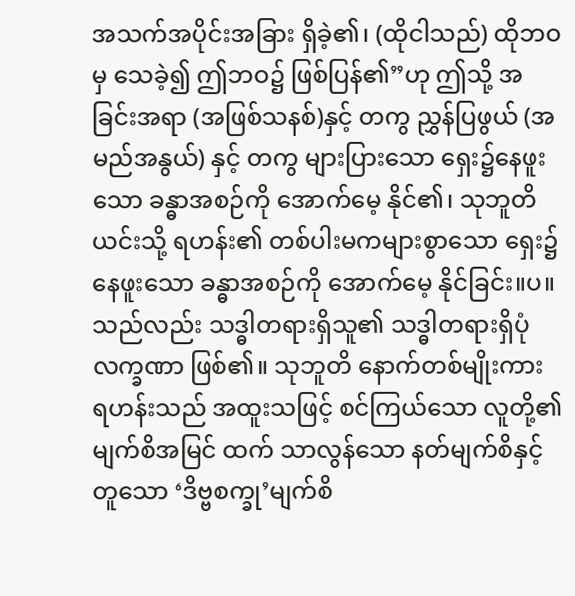အသက်အပိုင်းအခြား ရှိခဲ့၏၊ (ထိုငါသည်) ထိုဘဝမှ သေခဲ့၍ ဤဘဝ၌ ဖြစ်ပြန်၏”ဟု ဤသို့ အခြင်းအရာ (အဖြစ်သနစ်)နှင့် တကွ ညွှန်ပြဖွယ် (အမည်အနွယ်) နှင့် တကွ များပြားသော ရှေး၌နေဖူးသော ခန္ဓာအစဉ်ကို အောက်မေ့ နိုင်၏၊ သုဘူတိ ယင်းသို့ ရဟန်း၏ တစ်ပါးမကများစွာသော ရှေး၌နေဖူးသော ခန္ဓာအစဉ်ကို အောက်မေ့ နိုင်ခြင်း။ပ။ သည်လည်း သဒ္ဓါတရားရှိသူ၏ သဒ္ဓါတရားရှိပုံလက္ခဏာ ဖြစ်၏။ သုဘူတိ နောက်တစ်မျိုးကား ရဟန်းသည် အထူးသဖြင့် စင်ကြယ်သော လူတို့၏ မျက်စိအမြင် ထက် သာလွန်သော နတ်မျက်စိနှင့်တူသော ‘ဒိဗ္ဗစက္ခု’မျက်စိ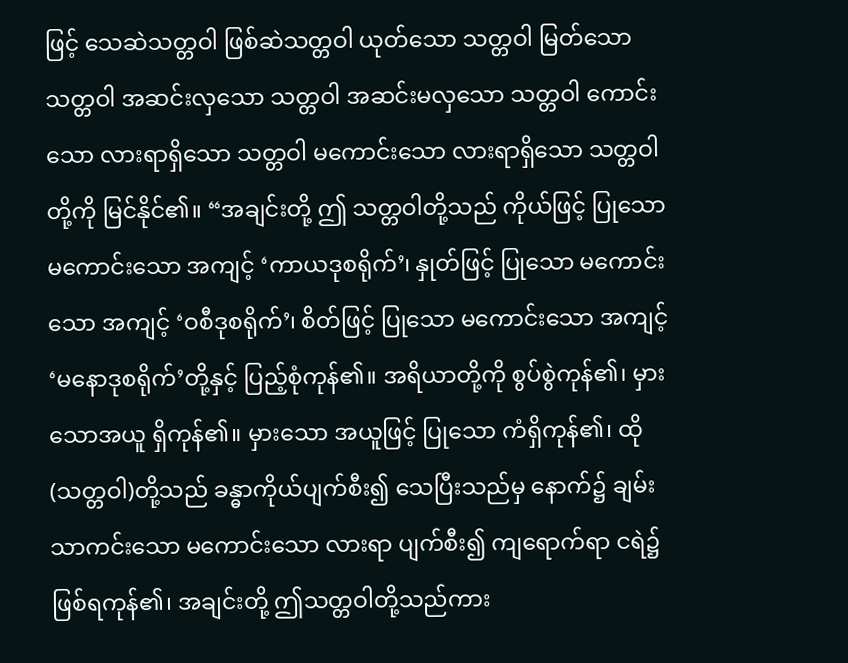ဖြင့် သေဆဲသတ္တဝါ ဖြစ်ဆဲသတ္တဝါ ယုတ်သော သတ္တဝါ မြတ်သော သတ္တဝါ အဆင်းလှသော သတ္တဝါ အဆင်းမလှသော သတ္တဝါ ကောင်းသော လားရာရှိသော သတ္တဝါ မကောင်းသော လားရာရှိသော သတ္တဝါတို့ကို မြင်နိုင်၏။ “အချင်းတို့ ဤ သတ္တဝါတို့သည် ကိုယ်ဖြင့် ပြုသော မကောင်းသော အကျင့် ‘ကာယဒုစရိုက်’၊ နှုတ်ဖြင့် ပြုသော မကောင်းသော အကျင့် ‘ဝစီဒုစရိုက်’၊ စိတ်ဖြင့် ပြုသော မကောင်းသော အကျင့် ‘မနောဒုစရိုက်’တို့နှင့် ပြည့်စုံကုန်၏။ အရိယာတို့ကို စွပ်စွဲကုန်၏၊ မှားသောအယူ ရှိကုန်၏။ မှားသော အယူဖြင့် ပြုသော ကံရှိကုန်၏၊ ထို (သတ္တဝါ)တို့သည် ခန္ဓာကိုယ်ပျက်စီး၍ သေပြီးသည်မှ နောက်၌ ချမ်းသာကင်းသော မကောင်းသော လားရာ ပျက်စီး၍ ကျရောက်ရာ ငရဲ၌ ဖြစ်ရကုန်၏၊ အချင်းတို့ ဤသတ္တဝါတို့သည်ကား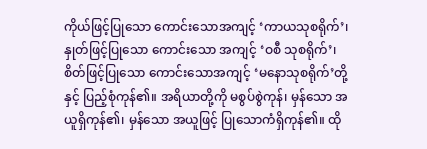ကိုယ်ဖြင့်ပြုသော ကောင်းသောအကျင့် ‘ကာယသုစရိုက်’၊ နှုတ်ဖြင့်ပြုသော ကောင်းသော အကျင့် ‘ဝစီ သုစရိုက်’၊ စိတ်ဖြင့်ပြုသော ကောင်းသောအကျင့် ‘မနောသုစရိုက်’တို့နှင့် ပြည့်စုံကုန်၏။ အရိယာတို့ကို မစွပ်စွဲကုန်၊ မှန်သော အယူရှိကုန်၏၊ မှန်သော အယူဖြင့် ပြုသောကံရှိကုန်၏။ ထို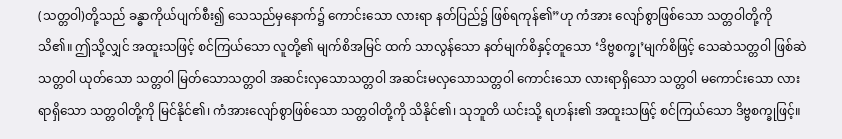(သတ္တဝါ)တို့သည် ခန္ဓာကိုယ်ပျက်စီး၍ သေသည်မှနောက်၌ ကောင်းသော လားရာ နတ်ပြည်၌ ဖြစ်ရကုန်၏”ဟု ကံအား လျော်စွာဖြစ်သော သတ္တဝါတို့ကို သိ၏။ ဤသို့လျှင် အထူးသဖြင့် စင်ကြယ်သော လူတို့၏ မျက်စိအမြင် ထက် သာလွန်သော နတ်မျက်စိနှင့်တူသော ‘ဒိဗ္ဗစက္ခု’မျက်စိဖြင့် သေဆဲသတ္တဝါ ဖြစ်ဆဲသတ္တဝါ ယုတ်သော သတ္တဝါ မြတ်သောသတ္တဝါ အဆင်းလှသောသတ္တဝါ အဆင်းမလှသောသတ္တဝါ ကောင်းသော လားရာရှိသော သတ္တဝါ မကောင်းသော လားရာရှိသော သတ္တဝါတို့ကို မြင်နိုင်၏၊ ကံအားလျော်စွာဖြစ်သော သတ္တဝါတို့ကို သိနိုင်၏၊ သုဘူတိ ယင်းသို့ ရဟန်း၏ အထူးသဖြင့် စင်ကြယ်သော ဒိဗ္ဗစက္ခုဖြင့်။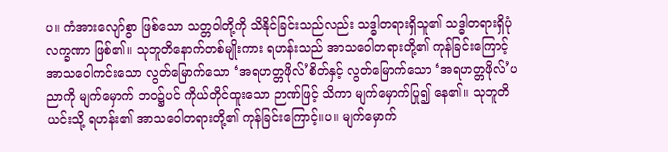ပ။ ကံအားလျော်စွာ ဖြစ်သော သတ္တဝါတို့ကို သိနိုင်ခြင်းသည်လည်း သဒ္ဓါတရားရှိသူ၏ သဒ္ဓါတရားရှိပုံလက္ခဏာ ဖြစ်၏။ သုဘူတိနောက်တစ်မျိုးကား ရဟန်းသည် အာသဝေါတရားတို့၏ ကုန်ခြင်းကြောင့် အာသဝေါကင်းသော လွတ်မြောက်သော ‘အရဟတ္တဖိုလ်’စိတ်နှင့် လွတ်မြောက်သော ‘အရဟတ္တဖိုလ်’ပညာကို မျက်မှောက် ဘဝ၌ပင် ကိုယ်တိုင်ထူးသော ဉာဏ်ဖြင့် သိကာ မျက်မှောက်ပြု၍ နေ၏။ သုဘူတိ ယင်းသို့ ရဟန်း၏ အာသဝေါတရားတို့၏ ကုန်ခြင်းကြောင့်။ပ။ မျက်မှောက်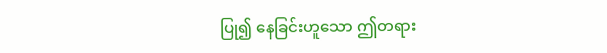ပြု၍ နေခြင်းဟူသော ဤတရား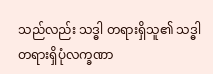သည်လည်း သဒ္ဓါ တရားရှိသူ၏ သဒ္ဓါတရားရှိပုံလက္ခဏာ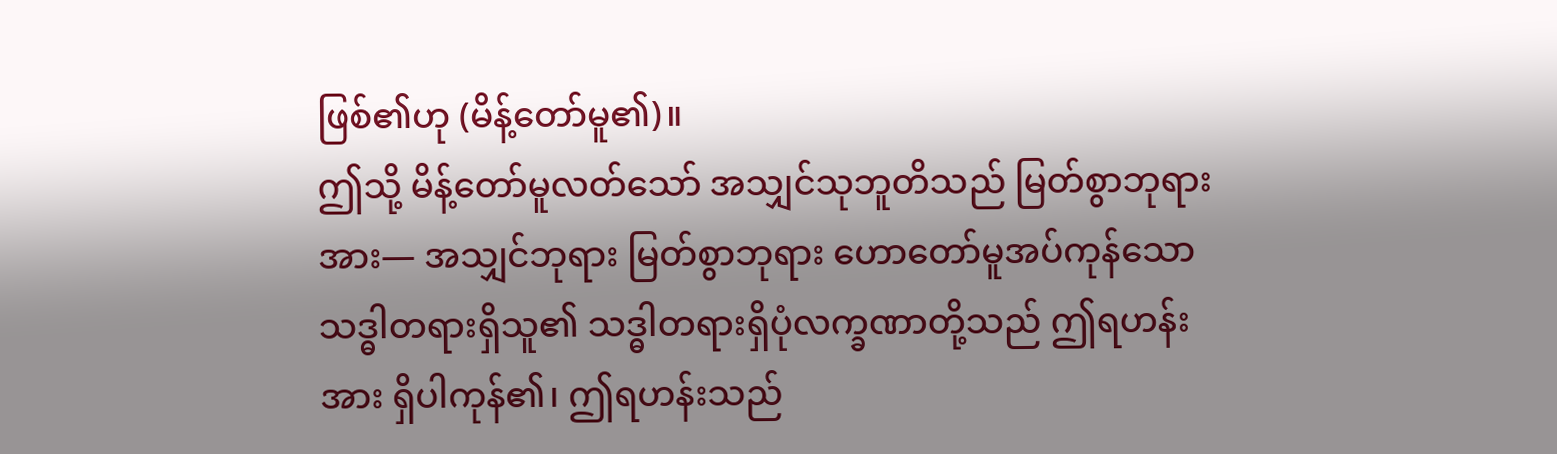ဖြစ်၏ဟု (မိန့်တော်မူ၏)။
ဤသို့ မိန့်တော်မူလတ်သော် အသျှင်သုဘူတိသည် မြတ်စွာဘုရားအား— အသျှင်ဘုရား မြတ်စွာဘုရား ဟောတော်မူအပ်ကုန်သော သဒ္ဓါတရားရှိသူ၏ သဒ္ဓါတရားရှိပုံလက္ခဏာတို့သည် ဤရဟန်းအား ရှိပါကုန်၏၊ ဤရဟန်းသည်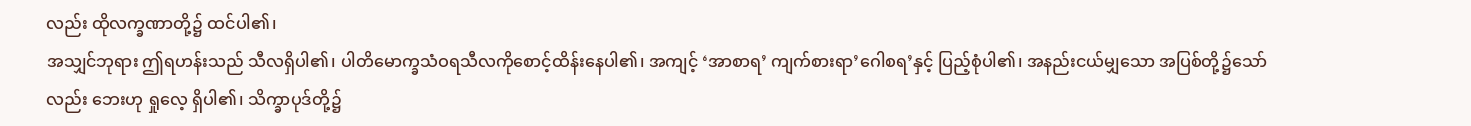လည်း ထိုလက္ခဏာတို့၌ ထင်ပါ၏၊
အသျှင်ဘုရား ဤရဟန်းသည် သီလရှိပါ၏၊ ပါတိမောက္ခသံဝရသီလကိုစောင့်ထိန်းနေပါ၏၊ အကျင့် ‘အာစာရ’ ကျက်စားရာ’ဂေါစရ’နှင့် ပြည့်စုံပါ၏၊ အနည်းငယ်မျှသော အပြစ်တို့၌သော်လည်း ဘေးဟု ရှုလေ့ ရှိပါ၏၊ သိက္ခာပုဒ်တို့၌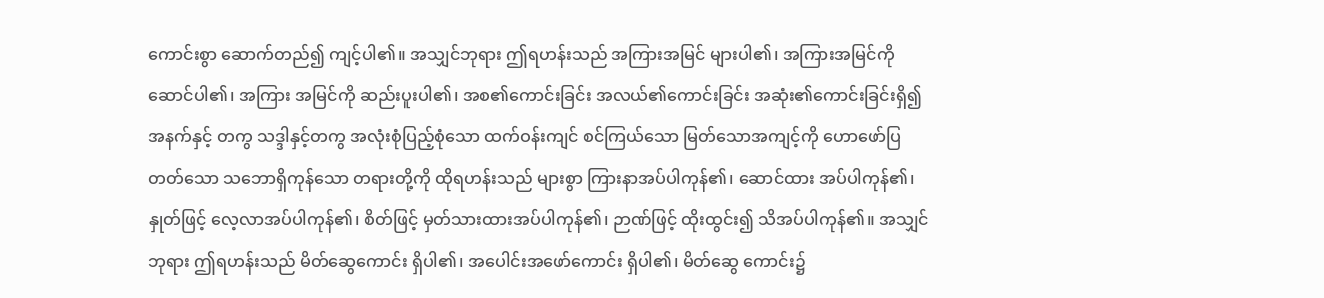ကောင်းစွာ ဆောက်တည်၍ ကျင့်ပါ၏။ အသျှင်ဘုရား ဤရဟန်းသည် အကြားအမြင် များပါ၏၊ အကြားအမြင်ကို ဆောင်ပါ၏၊ အကြား အမြင်ကို ဆည်းပူးပါ၏၊ အစ၏ကောင်းခြင်း အလယ်၏ကောင်းခြင်း အဆုံး၏ကောင်းခြင်းရှိ၍ အနက်နှင့် တကွ သဒ္ဒါနှင့်တကွ အလုံးစုံပြည့်စုံသော ထက်ဝန်းကျင် စင်ကြယ်သော မြတ်သောအကျင့်ကို ဟောဖော်ပြ တတ်သော သဘောရှိကုန်သော တရားတို့ကို ထိုရဟန်းသည် များစွာ ကြားနာအပ်ပါကုန်၏၊ ဆောင်ထား အပ်ပါကုန်၏၊ နှုတ်ဖြင့် လေ့လာအပ်ပါကုန်၏၊ စိတ်ဖြင့် မှတ်သားထားအပ်ပါကုန်၏၊ ဉာဏ်ဖြင့် ထိုးထွင်း၍ သိအပ်ပါကုန်၏။ အသျှင်ဘုရား ဤရဟန်းသည် မိတ်ဆွေကောင်း ရှိပါ၏၊ အပေါင်းအဖော်ကောင်း ရှိပါ၏၊ မိတ်ဆွေ ကောင်း၌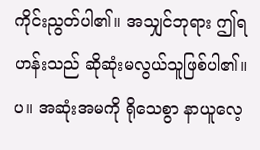ကိုင်းညွတ်ပါ၏။ အသျှင်ဘုရား ဤရဟန်းသည် ဆိုဆုံးမလွယ်သူဖြစ်ပါ၏။ပ။ အဆုံးအမကို ရိုသေစွာ နာယူလေ့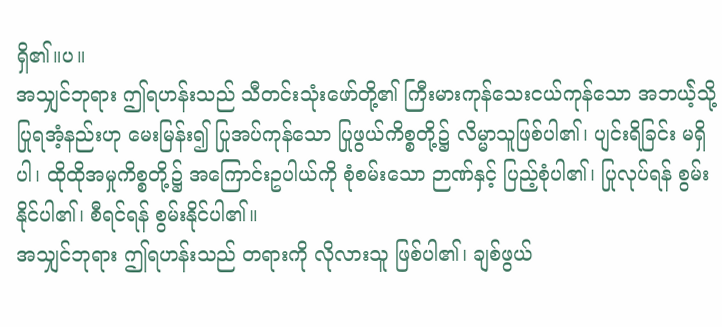ရှိ၏။ပ။
အသျှင်ဘုရား ဤရဟန်းသည် သီတင်းသုံးဖော်တို့၏ ကြီးမားကုန်သေးငယ်ကုန်သော အဘယဲ့်သို့ပြုရအံ့နည်းဟု မေးမြန်း၍ ပြုအပ်ကုန်သော ပြုဖွယ်ကိစ္စတို့၌ လိမ္မာသူဖြစ်ပါ၏၊ ပျင်းရိခြင်း မရှိပါ၊ ထိုထိုအမှုကိစ္စတို့၌ အကြောင်းဥပါယ်ကို စုံစမ်းသော ဉာဏ်နှင့် ပြည့်စုံပါ၏၊ ပြုလုပ်ရန် စွမ်းနိုင်ပါ၏၊ စီရင်ရန် စွမ်းနိုင်ပါ၏။
အသျှင်ဘုရား ဤရဟန်းသည် တရားကို လိုလားသူ ဖြစ်ပါ၏၊ ချစ်ဖွယ်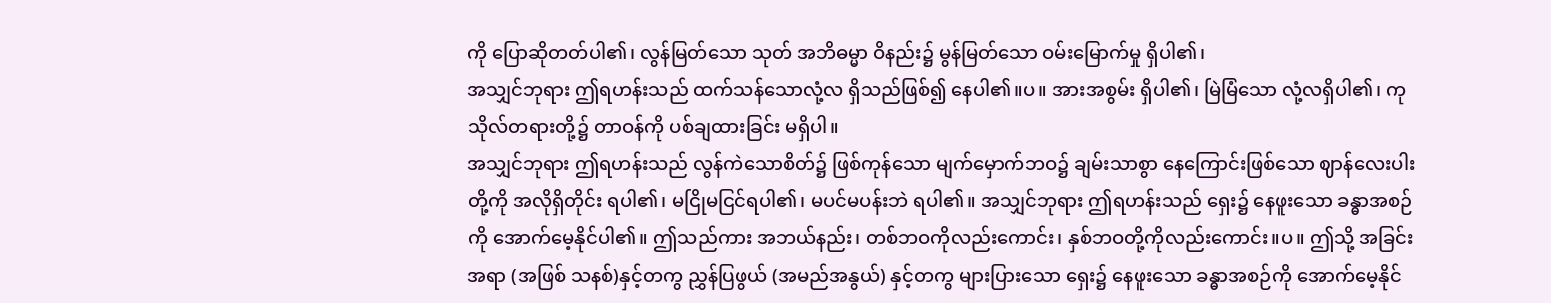ကို ပြောဆိုတတ်ပါ၏၊ လွန်မြတ်သော သုတ် အဘိဓမ္မာ ဝိနည်း၌ မွန်မြတ်သော ဝမ်းမြောက်မှု ရှိပါ၏၊
အသျှင်ဘုရား ဤရဟန်းသည် ထက်သန်သောလုံ့လ ရှိသည်ဖြစ်၍ နေပါ၏။ပ။ အားအစွမ်း ရှိပါ၏၊ မြဲမြံသော လုံ့လရှိပါ၏၊ ကုသိုလ်တရားတို့၌ တာဝန်ကို ပစ်ချထားခြင်း မရှိပါ။
အသျှင်ဘုရား ဤရဟန်းသည် လွန်ကဲသောစိတ်၌ ဖြစ်ကုန်သော မျက်မှောက်ဘဝ၌ ချမ်းသာစွာ နေကြောင်းဖြစ်သော ဈာန်လေးပါးတို့ကို အလိုရှိတိုင်း ရပါ၏၊ မငြိုမငြင်ရပါ၏၊ မပင်မပန်းဘဲ ရပါ၏။ အသျှင်ဘုရား ဤရဟန်းသည် ရှေး၌ နေဖူးသော ခန္ဓာအစဉ်ကို အောက်မေ့နိုင်ပါ၏။ ဤသည်ကား အဘယ်နည်း၊ တစ်ဘဝကိုလည်းကောင်း၊ နှစ်ဘဝတို့ကိုလည်းကောင်း။ပ။ ဤသို့ အခြင်းအရာ (အဖြစ် သနစ်)နှင့်တကွ ညွှန်ပြဖွယ် (အမည်အနွယ်) နှင့်တကွ များပြားသော ရှေး၌ နေဖူးသော ခန္ဓာအစဉ်ကို အောက်မေ့နိုင်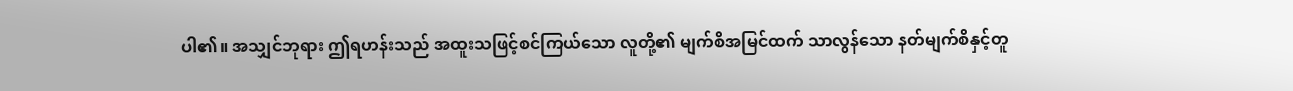ပါ၏။ အသျှင်ဘုရား ဤရဟန်းသည် အထူးသဖြင့်စင်ကြယ်သော လူတို့၏ မျက်စိအမြင်ထက် သာလွန်သော နတ်မျက်စိနှင့်တူ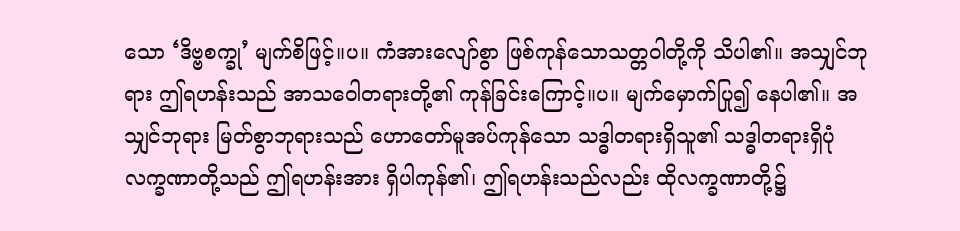သော ‘ဒိဗ္ဗစက္ခု’ မျက်စိဖြင့်။ပ။ ကံအားလျော်စွာ ဖြစ်ကုန်သောသတ္တဝါတို့ကို သိပါ၏။ အသျှင်ဘုရား ဤရဟန်းသည် အာသဝေါတရားတို့၏ ကုန်ခြင်းကြောင့်။ပ။ မျက်မှောက်ပြု၍ နေပါ၏။ အသျှင်ဘုရား မြတ်စွာဘုရားသည် ဟောတော်မူအပ်ကုန်သော သဒ္ဓါတရားရှိသူ၏ သဒ္ဓါတရားရှိပုံ လက္ခဏာတို့သည် ဤရဟန်းအား ရှိပါကုန်၏၊ ဤရဟန်းသည်လည်း ထိုလက္ခဏာတို့၌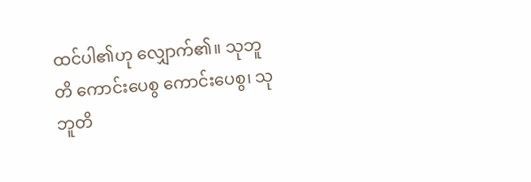ထင်ပါ၏ဟု လျှောက်၏။ သုဘူတိ ကောင်းပေစွ ကောင်းပေစွ၊ သုဘူတိ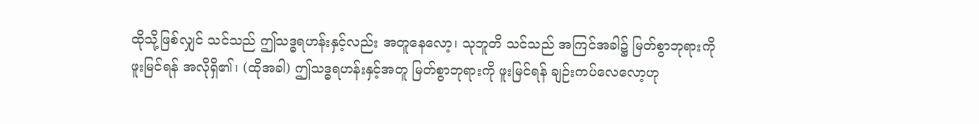ထိုသို့ဖြစ်လျှင် သင်သည် ဤသဒ္ဓရဟန်းနှင့်လည်း အတူနေလော့၊ သုဘူတိ သင်သည် အကြင်အခါ၌ မြတ်စွာဘုရားကို ဖူးမြင်ရန် အလိုရှိ၏၊ (ထိုအခါ) ဤသဒ္ဓရဟန်းနှင့်အတူ မြတ်စွာဘုရားကို ဖူးမြင်ရန် ချဉ်းကပ်လေလော့ဟု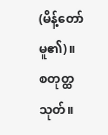(မိန့်တော်မူ၏)။
စတုတ္ထသုတ်။